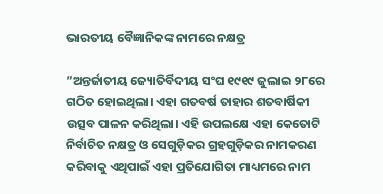ଭାରତୀୟ ବୈଜ୍ଞାନିକଙ୍କ ନାମରେ ନକ୍ଷତ୍ର

”ଅନ୍ତର୍ଜାତୀୟ ଜ୍ୟୋତିର୍ବିଦୀୟ ସଂଘ ୧୯୧୯ ଜୁଲାଇ ୨୮ରେ ଗଠିତ ହୋଇଥିଲା। ଏହା ଗତବର୍ଷ ତାହାର ଶତବାର୍ଷିକୀ ଉତ୍ସବ ପାଳନ କରିଥିଲା। ଏହି ଉପଲକ୍ଷେ ଏହା କେତୋଟି ନିର୍ବାଚିତ ନକ୍ଷତ୍ର ଓ ସେଗୁଡ଼ିକର ଗ୍ରହଗୁଡ଼ିକର ନାମକରଣ କରିବାକୁ ଏଥିପାଇଁ ଏହା ପ୍ରତିଯୋଗିତା ମାଧ୍ୟମରେ ନାମ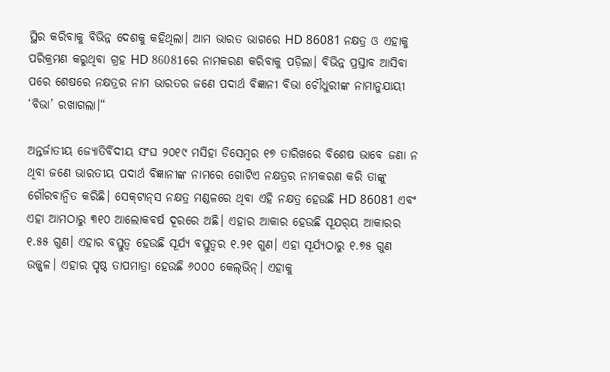ସ୍ଥିର କରିବାକୁ ବିଭିନ୍ନ ଦେଶକୁ କହିଥିଲା। ଆମ ଭାରତ ଭାଗରେ HD 86081 ନକ୍ଷତ୍ର ଓ ଏହାକୁ ପରିକ୍ରମଣ କରୁଥିବା ଗ୍ରହ HD 86081ରେ ନାମକରଣ କରିବାକୁ ପଡ଼ିଲା। ବିଭିନ୍ନ ପ୍ରସ୍ତାବ ଆସିବା ପରେ ଶେଷରେ ନକ୍ଷତ୍ରର ନାମ ଭାରତର ଜଣେ ପଦାର୍ଥ ବିଜ୍ଞାନୀ ବିଭା ଚୌଧୁରୀଙ୍କ ନାମାନୁଯାୟୀ ‘ବିଭା’ ରଖାଗଲା।“

ଅନ୍ତର୍ଜାତୀୟ ଜ୍ୟୋତିର୍ବିଦୀୟ ସଂଘ ୨୦୧୯ ମସିହା ଡିସେମ୍ବର ୧୭ ତାରିଖରେ ବିଶେଷ ଭାବେ ଜଣା ନ ଥିବା ଜଣେ ଭାରତୀୟ ପଦାର୍ଥ ବିଜ୍ଞାନୀଙ୍କ ନାମରେ ଗୋଟିଏ ନକ୍ଷତ୍ରର ନାମକରଣ କରି ତାଙ୍କୁ ଗୌରବାନ୍ବିତ କରିଛି। ସେକ୍‌ଟାନ୍‌ସ ନକ୍ଷତ୍ର ମଣ୍ଡଳରେ ଥିବା ଏହି ନକ୍ଷତ୍ର ହେଉଛି HD 86081 ଏବଂ ଏହା ଆମଠାରୁ ୩୧୦ ଆଲୋକବର୍ଷ ଦୂରରେ ଅଛି। ଏହାର ଆକାର ହେଉଛି ସୂଯର୍‌ୟ ଆକାରର ୧.୫୫ ଗୁଣ। ଏହାର ବସ୍ତୁତ୍ୱ ହେଉଛି ସୂର୍ଯ୍ୟ ବସ୍ତୁତ୍ୱର ୧.୨୧ ଗୁଣ। ଏହା ସୂର୍ଯ୍ୟଠାରୁ ୧.୭୫ ଗୁଣ ଉଜ୍ଜ୍ୱଳ। ଏହାର ପୃଷ୍ଠ ତାପମାତ୍ରା ହେଉଛି ୬୦୦୦ କେଲ୍‌ଭିନ୍‌। ଏହାକୁ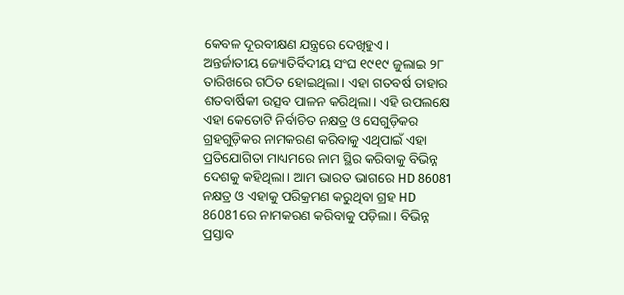କେବଳ ଦୂରବୀକ୍ଷଣ ଯନ୍ତ୍ରରେ ଦେଖିହୁଏ।
ଅନ୍ତର୍ଜାତୀୟ ଜ୍ୟୋତିର୍ବିଦୀୟ ସଂଘ ୧୯୧୯ ଜୁଲାଇ ୨୮ ତାରିଖରେ ଗଠିତ ହୋଇଥିଲା। ଏହା ଗତବର୍ଷ ତାହାର ଶତବାର୍ଷିକୀ ଉତ୍ସବ ପାଳନ କରିଥିଲା। ଏହି ଉପଲକ୍ଷେ ଏହା କେତୋଟି ନିର୍ବାଚିତ ନକ୍ଷତ୍ର ଓ ସେଗୁଡ଼ିକର ଗ୍ରହଗୁଡ଼ିକର ନାମକରଣ କରିବାକୁ ଏଥିପାଇଁ ଏହା ପ୍ରତିଯୋଗିତା ମାଧ୍ୟମରେ ନାମ ସ୍ଥିର କରିବାକୁ ବିଭିନ୍ନ ଦେଶକୁ କହିଥିଲା। ଆମ ଭାରତ ଭାଗରେ HD 86081 ନକ୍ଷତ୍ର ଓ ଏହାକୁ ପରିକ୍ରମଣ କରୁଥିବା ଗ୍ରହ HD 86081ରେ ନାମକରଣ କରିବାକୁ ପଡ଼ିଲା। ବିଭିନ୍ନ ପ୍ରସ୍ତାବ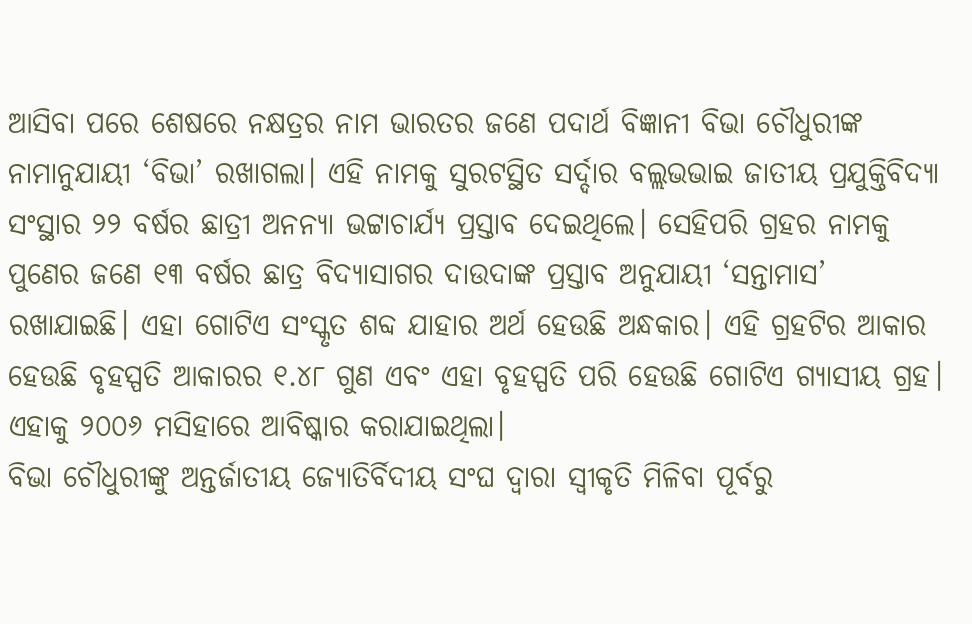ଆସିବା ପରେ ଶେଷରେ ନକ୍ଷତ୍ରର ନାମ ଭାରତର ଜଣେ ପଦାର୍ଥ ବିଜ୍ଞାନୀ ବିଭା ଚୌଧୁରୀଙ୍କ ନାମାନୁଯାୟୀ ‘ବିଭା’ ରଖାଗଲା। ଏହି ନାମକୁ ସୁରଟସ୍ଥିତ ସର୍ଦ୍ଦାର ବଲ୍ଲଭଭାଇ ଜାତୀୟ ପ୍ରଯୁକ୍ତିବିଦ୍ୟା ସଂସ୍ଥାର ୨୨ ବର୍ଷର ଛାତ୍ରୀ ଅନନ୍ୟା ଭଟ୍ଟାଚାର୍ଯ୍ୟ ପ୍ରସ୍ତାବ ଦେଇଥିଲେ। ସେହିପରି ଗ୍ରହର ନାମକୁ ପୁଣେର ଜଣେ ୧୩ ବର୍ଷର ଛାତ୍ର ବିଦ୍ୟାସାଗର ଦାଉଦାଙ୍କ ପ୍ରସ୍ତାବ ଅନୁଯାୟୀ ‘ସନ୍ତାମାସ’ ରଖାଯାଇଛି। ଏହା ଗୋଟିଏ ସଂସ୍କୃତ ଶବ୍ଦ ଯାହାର ଅର୍ଥ ହେଉଛି ଅନ୍ଧକାର। ଏହି ଗ୍ରହଟିର ଆକାର ହେଉଛି ବୃହସ୍ପତି ଆକାରର ୧.୪୮ ଗୁଣ ଏବଂ ଏହା ବୃହସ୍ପତି ପରି ହେଉଛି ଗୋଟିଏ ଗ୍ୟାସୀୟ ଗ୍ରହ। ଏହାକୁ ୨୦୦୬ ମସିହାରେ ଆବିଷ୍କାର କରାଯାଇଥିଲା।
ବିଭା ଚୌଧୁରୀଙ୍କୁ ଅନ୍ତର୍ଜାତୀୟ ଜ୍ୟୋତିର୍ବିଦୀୟ ସଂଘ ଦ୍ୱାରା ସ୍ବୀକୃତି ମିଳିବା ପୂର୍ବରୁ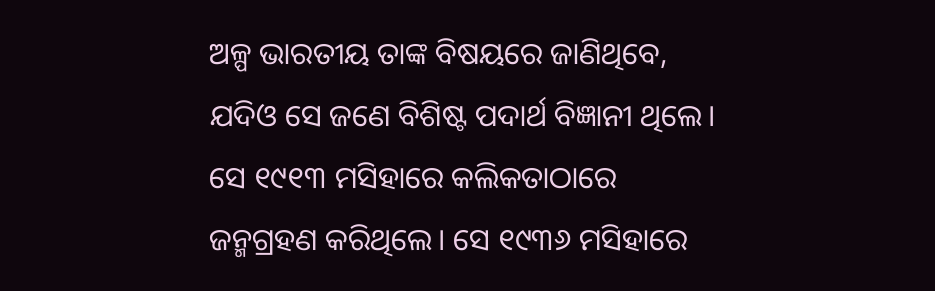ଅଳ୍ପ ଭାରତୀୟ ତାଙ୍କ ବିଷୟରେ ଜାଣିଥିବେ, ଯଦିଓ ସେ ଜଣେ ବିଶିଷ୍ଟ ପଦାର୍ଥ ବିଜ୍ଞାନୀ ଥିଲେ। ସେ ୧୯୧୩ ମସିହାରେ କଲିକତାଠାରେ ଜନ୍ମଗ୍ରହଣ କରିଥିଲେ। ସେ ୧୯୩୬ ମସିହାରେ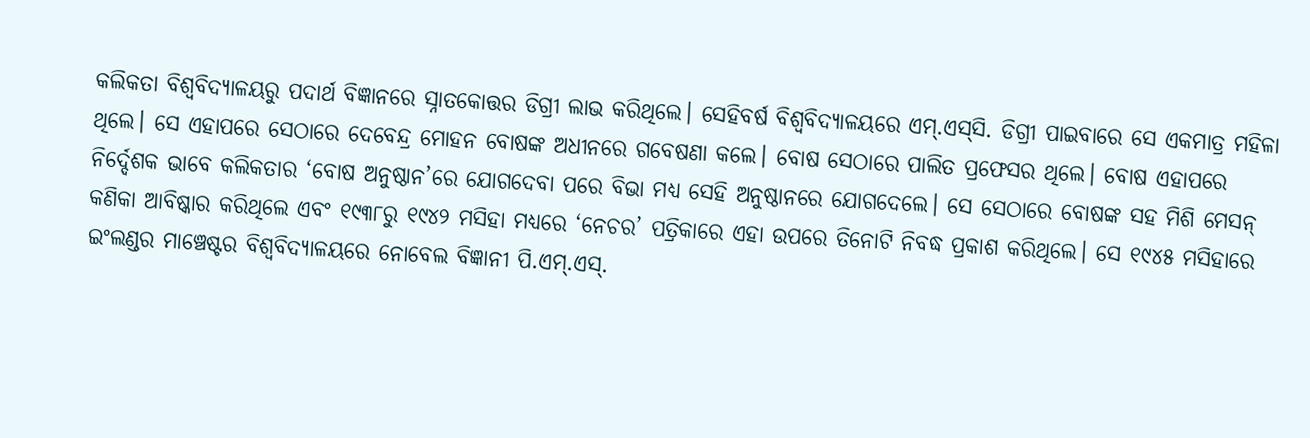କଲିକତା ବିଶ୍ୱବିଦ୍ୟାଳୟରୁ ପଦାର୍ଥ ବିଜ୍ଞାନରେ ସ୍ନାତକୋତ୍ତର ଡିଗ୍ରୀ ଲାଭ କରିଥିଲେ। ସେହିବର୍ଷ ବିଶ୍ୱବିଦ୍ୟାଳୟରେ ଏମ୍‌.ଏସ୍‌ସି. ଡିଗ୍ରୀ ପାଇବାରେ ସେ ଏକମାତ୍ର ମହିଳା ଥିଲେ। ସେ ଏହାପରେ ସେଠାରେ ଦେବେନ୍ଦ୍ର ମୋହନ ବୋଷଙ୍କ ଅଧୀନରେ ଗବେଷଣା କଲେ। ବୋଷ ସେଠାରେ ପାଲିତ ପ୍ରଫେସର ଥିଲେ। ବୋଷ ଏହାପରେ ନିର୍ଦ୍ଦେଶକ ଭାବେ କଲିକତାର ‘ବୋଷ ଅନୁଷ୍ଠାନ’ରେ ଯୋଗଦେବା ପରେ ବିଭା ମଧ୍ୟ ସେହି ଅନୁଷ୍ଠାନରେ ଯୋଗଦେଲେ। ସେ ସେଠାରେ ବୋଷଙ୍କ ସହ ମିଶି ମେସନ୍‌ କଣିକା ଆବିଷ୍କାର କରିଥିଲେ ଏବଂ ୧୯୩୮ରୁ ୧୯୪୨ ମସିହା ମଧ୍ୟରେ ‘ନେଚର’ ପତ୍ରିକାରେ ଏହା ଉପରେ ତିନୋଟି ନିବଦ୍ଧ ପ୍ରକାଶ କରିଥିଲେ। ସେ ୧୯୪୫ ମସିହାରେ ଇଂଲଣ୍ଡର ମାଞ୍ଚେଷ୍ଟର ବିଶ୍ୱବିଦ୍ୟାଳୟରେ ନୋବେଲ ବିଜ୍ଞାନୀ ପି.ଏମ୍‌.ଏସ୍‌.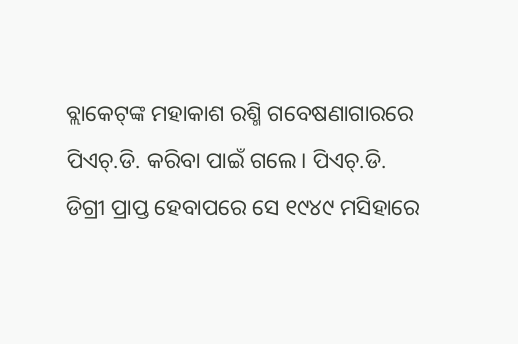ବ୍ଲାକେଟ୍‌ଙ୍କ ମହାକାଶ ରଶ୍ମି ଗବେଷଣାଗାରରେ ପିଏଚ୍‌.ଡି. କରିବା ପାଇଁ ଗଲେ। ପିଏଚ୍‌.ଡି. ଡିଗ୍ରୀ ପ୍ରାପ୍ତ ହେବାପରେ ସେ ୧୯୪୯ ମସିହାରେ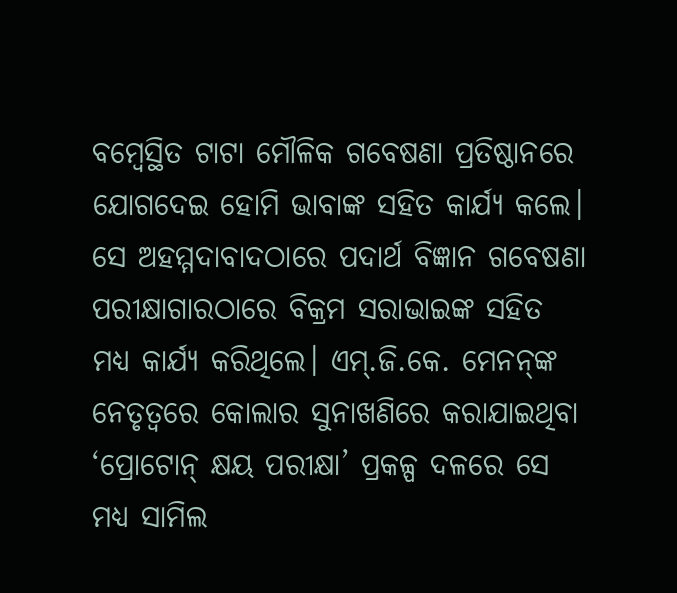ବମ୍ବେସ୍ଥିତ ଟାଟା ମୌଳିକ ଗବେଷଣା ପ୍ରତିଷ୍ଠାନରେ ଯୋଗଦେଇ ହୋମି ଭାବାଙ୍କ ସହିତ କାର୍ଯ୍ୟ କଲେ। ସେ ଅହମ୍ମଦାବାଦଠାରେ ପଦାର୍ଥ ବିଜ୍ଞାନ ଗବେଷଣା ପରୀକ୍ଷାଗାରଠାରେ ବିକ୍ରମ ସରାଭାଇଙ୍କ ସହିତ ମଧ୍ୟ କାର୍ଯ୍ୟ କରିଥିଲେ। ଏମ୍‌.ଜି.କେ. ମେନନ୍‌ଙ୍କ ନେତୃତ୍ୱରେ କୋଲାର ସୁନାଖଣିରେ କରାଯାଇଥିବା ‘ପ୍ରୋଟୋନ୍‌ କ୍ଷୟ ପରୀକ୍ଷା’ ପ୍ରକଳ୍ପ ଦଳରେ ସେ ମଧ୍ୟ ସାମିଲ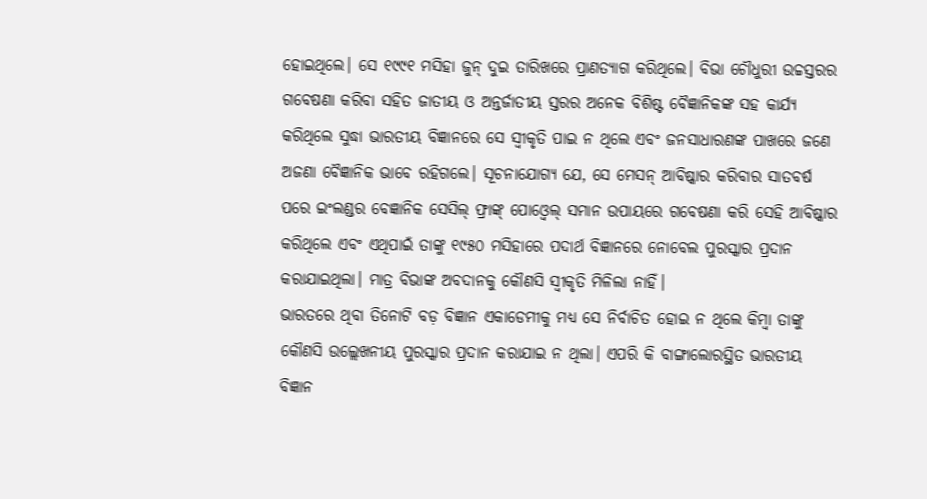ହୋଇଥିଲେ। ସେ ୧୯୯୧ ମସିହା ଜୁନ୍‌ ଦୁଇ ତାରିଖରେ ପ୍ରାଣତ୍ୟାଗ କରିଥିଲେ। ବିଭା ଚୌଧୁରୀ ଉଚ୍ଚସ୍ତରର ଗବେଷଣା କରିବା ସହିତ ଜାତୀୟ ଓ ଅନ୍ତର୍ଜାତୀୟ ସ୍ତରର ଅନେକ ବିଶିଷ୍ଟ ବୈଜ୍ଞାନିକଙ୍କ ସହ କାର୍ଯ୍ୟ କରିଥିଲେ ସୁଦ୍ଧା ଭାରତୀୟ ବିଜ୍ଞାନରେ ସେ ସ୍ବୀକୃତି ପାଇ ନ ଥିଲେ ଏବଂ ଜନସାଧାରଣଙ୍କ ପାଖରେ ଜଣେ ଅଜଣା ବୈଜ୍ଞାନିକ ଭାବେ ରହିଗଲେ। ସୂଚନାଯୋଗ୍ୟ ଯେ, ସେ ମେସନ୍‌ ଆବିଷ୍କାର କରିବାର ସାତବର୍ଷ ପରେ ଇଂଲଣ୍ଡର ବେଜ୍ଞାନିକ ସେସିଲ୍‌ ଫ୍ରାଙ୍କ୍‌ ପୋଓ୍ବେଲ୍‌ ସମାନ ଉପାୟରେ ଗବେଷଣା କରି ସେହି ଆବିଷ୍କାର କରିଥିଲେ ଏବଂ ଏଥିପାଇଁ ତାଙ୍କୁ ୧୯୫୦ ମସିହାରେ ପଦାର୍ଥ ବିଜ୍ଞାନରେ ନୋବେଲ ପୁରସ୍କାର ପ୍ରଦାନ କରାଯାଇଥିଲା। ମାତ୍ର ବିଭାଙ୍କ ଅବଦାନକୁ କୌଣସି ସ୍ବୀକୃତି ମିଳିଲା ନାହିଁ।
ଭାରତରେ ଥିବା ତିନୋଟି ବଡ଼ ବିଜ୍ଞାନ ଏକାଡେମୀକୁ ମଧ୍ୟ ସେ ନିର୍ବାଚିତ ହୋଇ ନ ଥିଲେ କିମ୍ବା ତାଙ୍କୁ କୌଣସି ଉଲ୍ଲେଖନୀୟ ପୁରସ୍କାର ପ୍ରଦାନ କରାଯାଇ ନ ଥିଲା। ଏପରି କି ବାଙ୍ଗାଲୋରସ୍ଥିତ ଭାରତୀୟ ବିଜ୍ଞାନ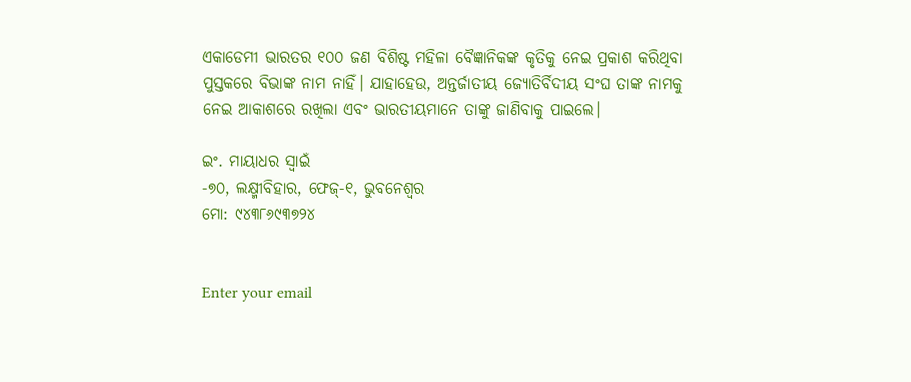ଏକାଡେମୀ ଭାରତର ୧୦୦ ଜଣ ବିଶିଷ୍ଟ ମହିଳା ବୈଜ୍ଞାନିକଙ୍କ କୃତିକୁ ନେଇ ପ୍ରକାଶ କରିଥିବା ପୁସ୍ତକରେ ବିଭାଙ୍କ ନାମ ନାହିଁ। ଯାହାହେଉ, ଅନ୍ତର୍ଜାତୀୟ ଜ୍ୟୋତିର୍ବିଦୀୟ ସଂଘ ତାଙ୍କ ନାମକୁ ନେଇ ଆକାଶରେ ରଖିଲା ଏବଂ ଭାରତୀୟମାନେ ତାଙ୍କୁ ଜାଣିବାକୁ ପାଇଲେ।

ଇଂ. ମାୟାଧର ସ୍ବାଇଁ
-୭୦, ଲକ୍ଷ୍ମୀବିହାର, ଫେଜ୍‌-୧, ଭୁବନେଶ୍ୱର
ମୋ: ୯୪୩୮୬୯୩୭୨୪


Enter your email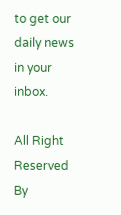to get our daily news in your inbox.

All Right Reserved By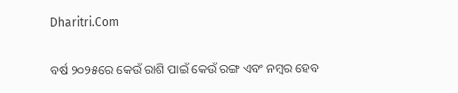Dharitri.Com

ବର୍ଷ ୨୦୨୫ରେ କେଉଁ ରାଶି ପାଇଁ କେଉଁ ରଙ୍ଗ ଏବଂ ନମ୍ବର ହେବ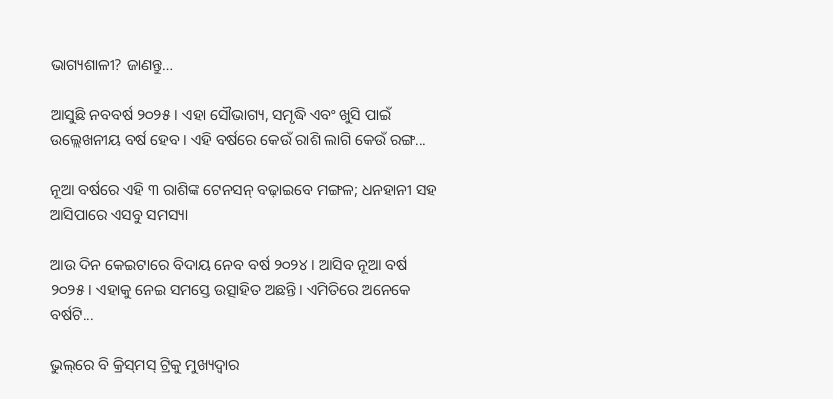ଭାଗ୍ୟଶାଳୀ? ଜାଣନ୍ତୁ…

ଆସୁଛି ନବବର୍ଷ ୨୦୨୫। ଏହା ସୌଭାଗ୍ୟ, ସମୃଦ୍ଧି ଏବଂ ଖୁସି ପାଇଁ ଉଲ୍ଲେଖନୀୟ ବର୍ଷ ହେବ। ଏହି ବର୍ଷରେ କେଉଁ ରାଶି ଲାଗି କେଉଁ ରଙ୍ଗ...

ନୂଆ ବର୍ଷରେ ଏହି ୩ ରାଶିଙ୍କ ଟେନସନ୍‌ ବଢ଼ାଇବେ ମଙ୍ଗଳ; ଧନହାନୀ ସହ ଆସିପାରେ ଏସବୁ ସମସ୍ୟା

ଆଉ ଦିନ କେଇଟାରେ ବିଦାୟ ନେବ ବର୍ଷ ୨୦୨୪। ଆସିବ ନୂଆ ବର୍ଷ ୨୦୨୫। ଏହାକୁ ନେଇ ସମସ୍ତେ ଉତ୍ସାହିତ ଅଛନ୍ତି। ଏମିତିରେ ଅନେକେ ବର୍ଷଟି...

ଭୁଲ୍‌ରେ ବି କ୍ରିସ୍‌ମସ୍‌ ଟ୍ରିକୁ ମୁଖ୍ୟଦ୍ୱାର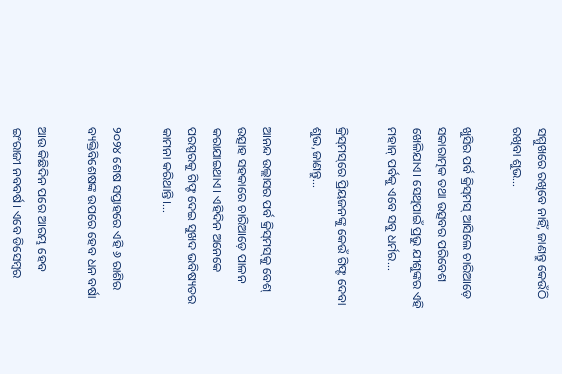ସମ୍ମୁଖରେ ରଖିବେ ନାହିଁ, ଜାଣନ୍ତୁ କେଉଁଠି ରଖିବା ଶୁଭ…

ଖୁସିର ପର୍ବ କ୍ରିସ୍‌ମସ୍‌ ଆସିଲେ ଚାରିଆଡ଼େ ସକାରାତ୍ମକ ତଥା ଉତ୍ସବର ପରିବେଶ ଖେଳିଯାଏ। ସେଥିପାଇଁ ପ୍ରଭୁ ଯୀଶୁଙ୍କର ଏହି ମହାନ୍‌ ପର୍ବକୁ ଏବେ ସବୁ ଧର୍ମର...

କ୍ରିସ୍‌ମସ୍‌ରେ ପ୍ରିୟଜନଙ୍କୁ କେଉଁ ଗିଫ୍ଟ ଦେବା ଶୁଭ,ଜାଣନ୍ତୁ…

ଆନନ୍ଦ ଉଲ୍ଲାସର ପର୍ବ କ୍ରିସ୍‌ମସ୍‌କୁ ବେଶ୍‌ ଉତ୍ସାହ ସହକାରେ ଚାରିଆଡ଼େ ପାଳନ କରାଯାଇଥାଏ। ଏହିଦିନ ଅନେକେ ପରସ୍ପରକୁ ଗିଫ୍ଟ ଦେଇ ସୁଖଦ ଭବିଷ୍ୟତର କାମନା କରିଥାନ୍ତି।...

୨୦୨୪ ଶେଷ ସପ୍ତାହରେ ଏହି ୬ ରାଶିର ବ୍ୟକ୍ତିବିଶେଷଙ୍କ ଉପରେ ହେବ ଧନ ବର୍ଷା

ଆଉ କିଛିଦିନ ପରେ ଆରମ୍ଭ ହେବ ଇଂରାଜୀ ନବବର୍ଷ। ଏବେ ଡିସେମ୍ବର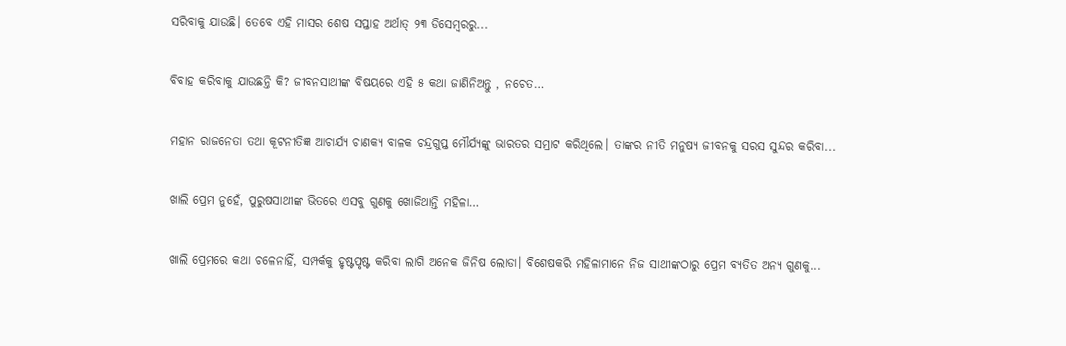ସରିବାକୁ ଯାଉଛି। ତେବେ ଏହି ମାସର ଶେଷ ସପ୍ତାହ ଅର୍ଥାତ୍‌ ୨୩ ଡିସେମ୍ବରରୁ...

ବିବାହ କରିବାକୁ ଯାଉଛନ୍ତି କି? ଜୀବନସାଥୀଙ୍କ ବିଷୟରେ ଏହି ୫ କଥା ଜାଣିନିଅନ୍ତୁ , ନଚେତ…

ମହାନ ରାଜନେତା ତଥା କୂଟନୀତିଜ୍ଞ ଆଚାର୍ଯ୍ୟ ଚାଣକ୍ୟ ବାଳକ ଚନ୍ଦ୍ରଗୁପ୍ତ ମୌର୍ଯ୍ୟଙ୍କୁ ଭାରତର ସମ୍ରାଟ କରିଥିଲେ। ତାଙ୍କର ନୀତି ମନୁଷ୍ୟ ଜୀବନକୁ ସରସ ସୁନ୍ଦର କରିବା...

ଖାଲି ପ୍ରେମ ନୁହେଁ, ପୁରୁଷସାଥୀଙ୍କ ଭିତରେ ଏସବୁ ଗୁଣକୁ ଖୋଜିଥାନ୍ତି ମହିଳା…

ଖାଲି ପ୍ରେମରେ କଥା ଚଳେନାହିଁ, ସମ୍ପର୍କକୁ ହୃଷ୍ଟପୃଷ୍ଟ କରିବା ଲାଗି ଅନେକ ଜିନିଷ ଲୋଡା। ବିଶେଷକରି ମହିଳାମାନେ ନିଜ ସାଥୀଙ୍କଠାରୁ ପ୍ରେମ ବ୍ୟତିତ ଅନ୍ୟ ଗୁଣକୁ...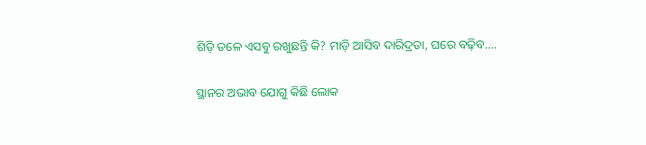ଶିଡ଼ି ତଳେ ଏସବୁ ରଖୁଛନ୍ତି କି? ମାଡ଼ି ଆସିବ ଦାରିଦ୍ରତା, ଘରେ ବଢ଼ିବ….

ସ୍ଥାନର ଅଭାବ ଯୋଗୁ କିଛି ଲୋକ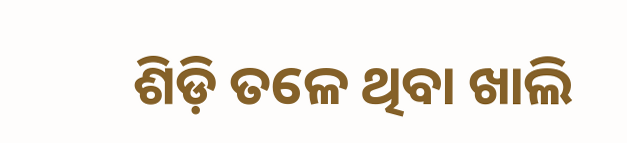ଶିଡ଼ି ତଳେ ଥିବା ଖାଲି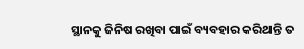ସ୍ଥାନକୁ ଜିନିଷ ରଖିବା ପାଇଁ ବ୍ୟବହାର କରିଥାନ୍ତି ତ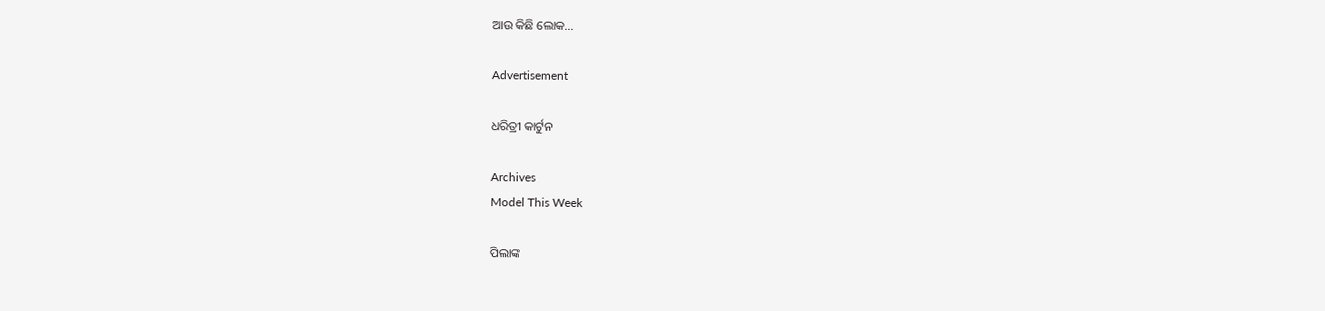ଆଉ କିଛି ଲୋକ...

Advertisement

ଧରିତ୍ରୀ କାର୍ଟୁନ

Archives
Model This Week

ପିଲାଙ୍କ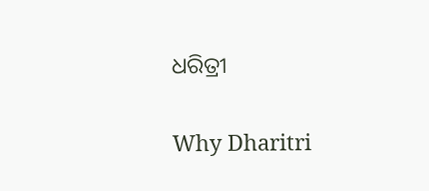ଧରିତ୍ରୀ

Why Dharitri